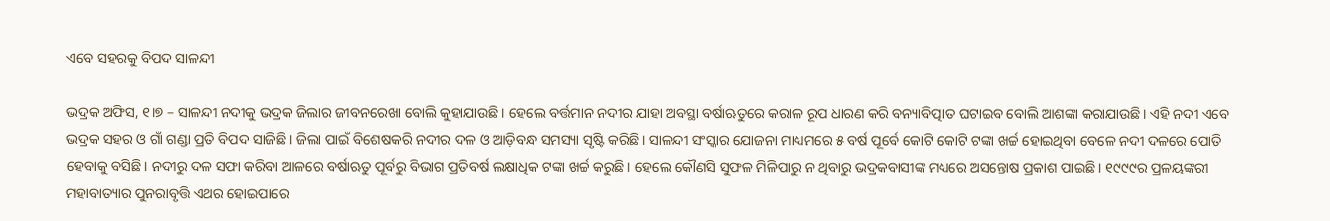ଏବେ ସହରକୁ ବିପଦ ସାଳନ୍ଦୀ

ଭଦ୍ରକ ଅଫିସ, ୧।୭ – ସାଳନ୍ଦୀ ନଦୀକୁ ଭଦ୍ରକ ଜିଲାର ଜୀବନରେଖା ବୋଲି କୁହାଯାଉଛି। ହେଲେ ବର୍ତ୍ତମାନ ନଦୀର ଯାହା ଅବସ୍ଥା ବର୍ଷାଋତୁରେ କରାଳ ରୂପ ଧାରଣ କରି ବନ୍ୟାବିତ୍ପାତ ଘଟାଇବ ବୋଲି ଆଶଙ୍କା କରାଯାଉଛି। ଏହି ନଦୀ ଏବେ ଭଦ୍ରକ ସହର ଓ ଗାଁ ଗଣ୍ଡା ପ୍ରତି ବିପଦ ସାଜିଛି। ଜିଲା ପାଇଁ ବିଶେଷକରି ନଦୀର ଦଳ ଓ ଆଡ଼ିବନ୍ଧ ସମସ୍ୟା ସୃଷ୍ଟି କରିଛି। ସାଳନ୍ଦୀ ସଂସ୍କାର ଯୋଜନା ମାଧ୍ୟମରେ ୫ ବର୍ଷ ପୂର୍ବେ କୋଟି କୋଟି ଟଙ୍କା ଖର୍ଚ୍ଚ ହୋଇଥିବା ବେଳେ ନଦୀ ଦଳରେ ପୋତି ହେବାକୁ ବସିଛି। ନଦୀରୁ ଦଳ ସଫା କରିବା ଆଳରେ ବର୍ଷାଋତୁ ପୂର୍ବରୁ ବିଭାଗ ପ୍ରତିବର୍ଷ ଲକ୍ଷାଧିକ ଟଙ୍କା ଖର୍ଚ୍ଚ କରୁଛି। ହେଲେ କୌଣସି ସୁଫଳ ମିଳିପାରୁ ନ ଥିବାରୁ ଭଦ୍ରକବାସୀଙ୍କ ମଧ୍ୟରେ ଅସନ୍ତୋଷ ପ୍ରକାଶ ପାଇଛି। ୧୯୯୯ର ପ୍ରଳୟଙ୍କରୀ ମହାବାତ୍ୟାର ପୁନରାବୃତ୍ତି ଏଥର ହୋଇପାରେ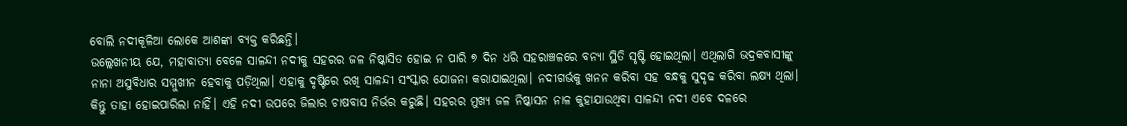ବୋଲି ନଦୀକୂଳିଆ ଲୋକେ ଆଶଙ୍କା ବ୍ୟକ୍ତ କରିଛନ୍ତି।
ଉଲ୍ଲେଖନୀୟ ଯେ, ମହାବାତ୍ୟା ବେଳେ ସାଳନ୍ଦୀ ନଦୀକୁ ସହରର ଜଳ ନିଷ୍କାସିତ ହୋଇ ନ ପାରି ୭ ଦିନ ଧରି ସହରାଞ୍ଚଳରେ ବନ୍ୟା ସ୍ଥିତି ସୃଷ୍ଟି ହୋଇଥିଲା। ଏଥିଲାଗି ଭଦ୍ରକବାସୀଙ୍କୁ ନାନା ଅସୁବିଧାର ସମ୍ମୁଖୀନ ହେବାକୁ ପଡ଼ିଥିଲା। ଏହାକୁ ଦୃଷ୍ଟିରେ ରଖି ସାଳନ୍ଦୀ ସଂସ୍କାର ଯୋଜନା କରାଯାଇଥିଲା। ନଦୀଗର୍ଭକୁ ଖନନ କରିବା ସହ ବନ୍ଧକୁ ସୁଦୃଢ କରିବା ଲକ୍ଷ୍ୟ ଥିଲା। କିନ୍ତୁ ତାହା ହୋଇପାରିଲା ନାହିଁ। ଏହି ନଦୀ ଉପରେ ଜିଲାର ଚାଷବାସ ନିର୍ଭର କରୁଛି। ସହରର ମୁଖ୍ୟ ଜଳ ନିଷ୍କାସନ ନାଳ କୁହାଯାଉଥିବା ସାଳନ୍ଦୀ ନଦୀ ଏବେ ଦଳରେ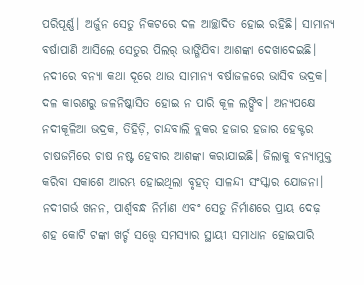ପରିପୂର୍ଣ୍ଣ। ଅର୍ଜୁନ ସେତୁ ନିକଟରେ ଦଳ ଆଚ୍ଛାଦିତ ହୋଇ ରହିଛି। ସାମାନ୍ୟ ବର୍ଷାପାଣି ଆସିଲେ ସେତୁର ପିଲର୍‌ ଭାଙ୍ଗିଯିବା ଆଶଙ୍କା ଦେଖାଦେଇଛି। ନଦୀରେ ବନ୍ୟା କଥା ଦୂରେ ଥାଉ ସାମାନ୍ୟ ବର୍ଷାଜଳରେ ଭାସିବ ଭଦ୍ରକ। ଦଳ କାରଣରୁ ଜଳନିଷ୍କାସିତ ହୋଇ ନ ପାରି କୂଳ ଲଙ୍ଘିବ। ଅନ୍ୟପକ୍ଷେ ନଦୀକୂଳିଆ ଭଦ୍ରକ, ତିହିଡ଼ି, ଚାନ୍ଦବାଲି ବ୍ଲକର ହଜାର ହଜାର ହେକ୍ଟର ଚାଷଜମିରେ ଚାଷ ନଷ୍ଟ ହେବାର ଆଶଙ୍କା କରାଯାଇଛି। ଜିଲାକୁ ବନ୍ୟାମୁକ୍ତ କରିବା ସକାଶେ ଆରମ୍ଭ ହୋଇଥିଲା ବୃହତ୍‌ ସାଳନ୍ଦୀ ସଂସ୍କାର ଯୋଜନା। ନଦୀଗର୍ଭ ଖନନ, ପାର୍ଶ୍ୱବନ୍ଧ ନିର୍ମାଣ ଏବଂ ସେତୁ ନିର୍ମାଣରେ ପ୍ରାୟ ଦେଢ଼ ଶହ କୋଟି ଟଙ୍କା ଖର୍ଚ୍ଚ ସତ୍ତ୍ବେ ସମସ୍ୟାର ସ୍ଥାୟୀ ସମାଧାନ ହୋଇପାରି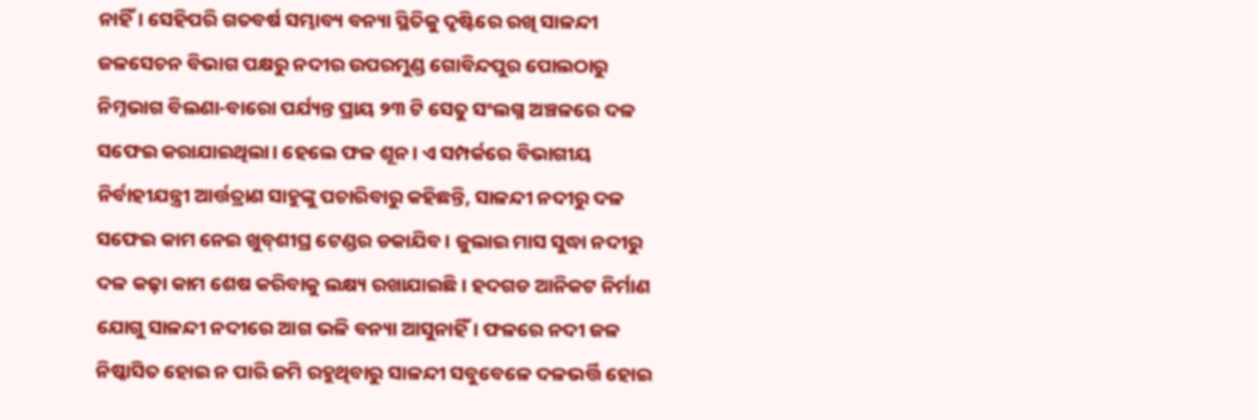ନାହିଁ। ସେହିପରି ଗତବର୍ଷ ସମ୍ଭାବ୍ୟ ବନ୍ୟା ସ୍ଥିତିକୁ ଦୃଷ୍ଟିରେ ରଖି ସାଳନ୍ଦୀ ଜଳସେଚନ ବିଭାଗ ପକ୍ଷରୁ ନଦୀର ଉପରମୁଣ୍ଡ ଗୋବିନ୍ଦପୁର ପୋଲଠାରୁ ନିମ୍ନଭାଗ ବିଲଣା-ବାରୋ ପର୍ଯ୍ୟନ୍ତ ପ୍ରାୟ ୨୩ ଟି ସେତୁ ସଂଲଗ୍ନ ଅଞ୍ଚଳରେ ଦଳ ସଫେଇ କରାଯାଇଥିଲା। ହେଲେ ଫଳ ଶୂନ। ଏ ସମ୍ପର୍କରେ ବିଭାଗୀୟ ନିର୍ବାହୀଯନ୍ତ୍ରୀ ଆର୍ତ୍ତତ୍ରାଣ ସାହୁଙ୍କୁ ପଚାରିବାରୁ କହିଛନ୍ତି, ସାଳନ୍ଦୀ ନଦୀରୁ ଦଳ ସଫେଇ କାମ ନେଇ ଖୁବ୍‌ଶୀଘ୍ର ଟେଣ୍ଡର ଡକାଯିବ। ଜୁଲାଇ ମାସ ସୁଦ୍ଧା ନଦୀରୁ ଦଳ କଢ଼ା କାମ ଶେଷ କରିବାକୁ ଲକ୍ଷ୍ୟ ରଖାଯାଇଛି। ହଦଗଡ ଆନିକଟ ନିର୍ମାଣ ଯୋଗୁ ସାଳନ୍ଦୀ ନଦୀରେ ଆଗ ଭଳି ବନ୍ୟା ଆସୁନାହିଁ। ଫଳରେ ନଦୀ ଜଳ ନିଷ୍କାସିତ ହୋଇ ନ ପାରି ଜମି ରହୁଥିବାରୁ ସାଳନ୍ଦୀ ସବୁବେଳେ ଦଳଭର୍ତ୍ତି ହୋଇ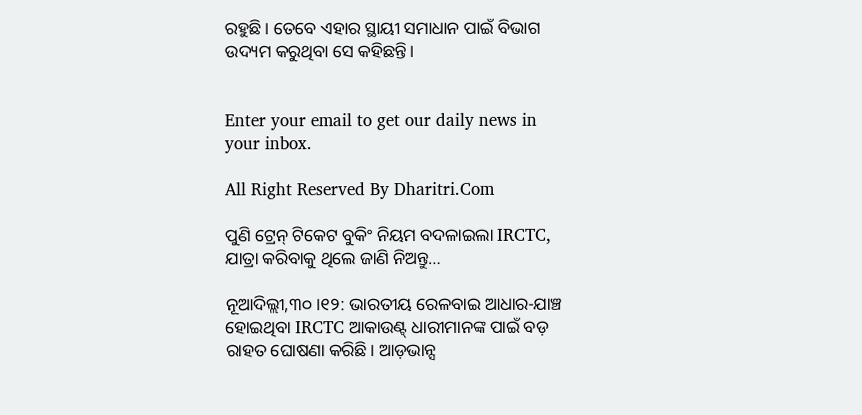ରହୁଛି। ତେବେ ଏହାର ସ୍ଥାୟୀ ସମାଧାନ ପାଇଁ ବିଭାଗ ଉଦ୍ୟମ କରୁଥିବା ସେ କହିଛନ୍ତି।


Enter your email to get our daily news in your inbox.

All Right Reserved By Dharitri.Com

ପୁଣି ଟ୍ରେନ୍‌ ଟିକେଟ ବୁକିଂ ନିୟମ ବଦଳାଇଲା IRCTC, ଯାତ୍ରା କରିବାକୁ ଥିଲେ ଜାଣି ନିଅନ୍ତୁ…

ନୂଆଦିଲ୍ଲୀ,୩୦।୧୨: ଭାରତୀୟ ରେଳବାଇ ଆଧାର-ଯାଞ୍ଚ ହୋଇଥିବା IRCTC ଆକାଉଣ୍ଟ୍ ଧାରୀମାନଙ୍କ ପାଇଁ ବଡ଼ ରାହତ ଘୋଷଣା କରିଛି। ଆଡ଼ଭାନ୍ସ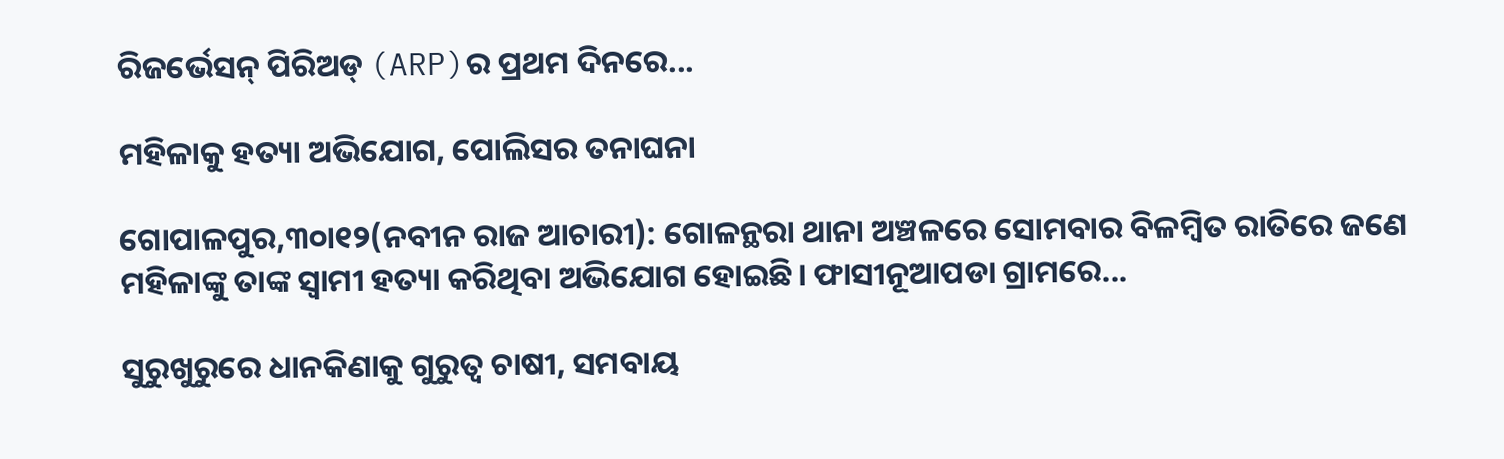ରିଜର୍ଭେସନ୍ ପିରିଅଡ୍ (ARP)ର ପ୍ରଥମ ଦିନରେ...

ମହିଳାକୁ ହତ୍ୟା ଅଭିଯୋଗ, ପୋଲିସର ତନାଘନା

ଗୋପାଳପୁର,୩୦ା୧୨(ନବୀନ ରାଜ ଆଚାରୀ): ଗୋଳନ୍ଥରା ଥାନା ଅଞ୍ଚଳରେ ସୋମବାର ବିଳମ୍ବିତ ରାତିରେ ଜଣେ ମହିଳାଙ୍କୁ ତାଙ୍କ ସ୍ବାମୀ ହତ୍ୟା କରିଥିବା ଅଭିଯୋଗ ହୋଇଛି। ଫାସୀନୂଆପଡା ଗ୍ରାମରେ...

ସୁରୁଖୁରୁରେ ଧାନକିଣାକୁ ଗୁରୁତ୍ୱ ଚାଷୀ, ସମବାୟ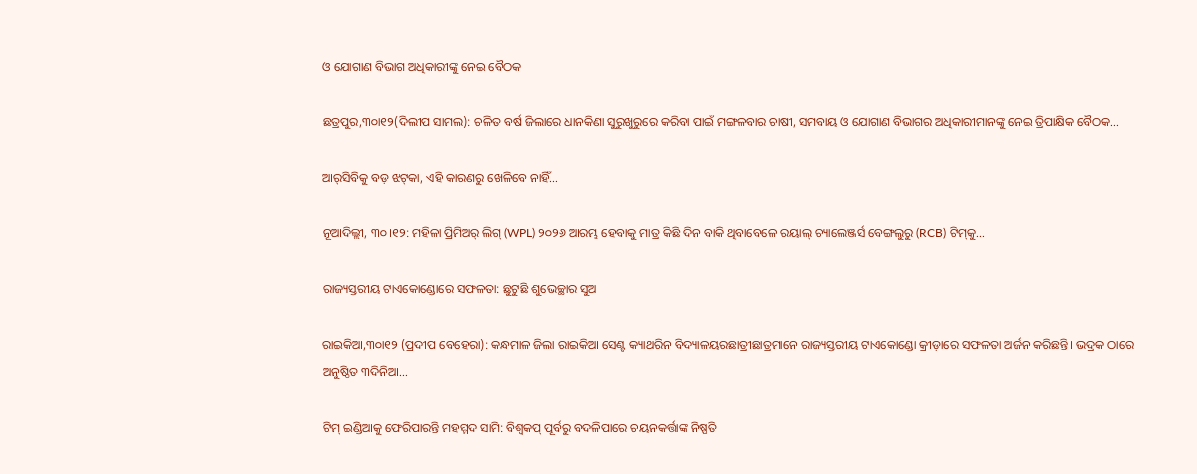ଓ ଯୋଗାଣ ବିଭାଗ ଅଧିକାରୀଙ୍କୁ ନେଇ ବୈଠକ

ଛତ୍ରପୁର,୩୦ା୧୨(ଦିଲୀପ ସାମଲ): ଚଳିତ ବର୍ଷ ଜିଲାରେ ଧାନକିଣା ସୁରୁଖୁରୁରେ କରିବା ପାଇଁ ମଙ୍ଗଳବାର ଚାଷୀ, ସମବାୟ ଓ ଯୋଗାଣ ବିଭାଗର ଅଧିକାରୀମାନଙ୍କୁ ନେଇ ତ୍ରିପାକ୍ଷିକ ବୈଠକ...

ଆର୍‌ସିବିକୁ ବଡ଼ ଝଟ୍‌କା, ଏହି କାରଣରୁ ଖେଳିବେ ନାହିଁ…

ନୂଆଦିଲ୍ଲୀ, ୩୦।୧୨: ମହିଳା ପ୍ରିମିଅର୍ ଲିଗ୍ (WPL) ୨୦୨୬ ଆରମ୍ଭ ହେବାକୁ ମାତ୍ର କିଛି ଦିନ ବାକି ଥିବାବେଳେ ରୟାଲ୍ ଚ୍ୟାଲେଞ୍ଜର୍ସ ବେଙ୍ଗଲୁରୁ (RCB) ଟିମ୍‌କୁ...

ରାଜ୍ୟସ୍ତରୀୟ ଟାଏକୋଣ୍ଡୋରେ ସଫଳତା: ଛୁଟୁଛି ଶୁଭେଚ୍ଛାର ସୁଅ

ରାଇକିଆ,୩୦ା୧୨ (ପ୍ରଦୀପ ବେହେରା): କନ୍ଧମାଳ ଜିଲା ରାଇକିଆ ସେଣ୍ଟ କ୍ୟାଥରିନ ବିଦ୍ୟାଳୟରଛାତ୍ରୀଛାତ୍ରମାନେ ରାଜ୍ୟସ୍ତରୀୟ ଟାଏକୋଣ୍ଡୋ କ୍ରୀଡ଼ାରେ ସଫଳତା ଅର୍ଜନ କରିଛନ୍ତି। ଭଦ୍ରକ ଠାରେ ଅନୁଷ୍ଠିତ ୩ଦିନିଆ...

ଟିମ୍‌ ଇଣ୍ଡିଆକୁ ଫେରିପାରନ୍ତି ମହମ୍ମଦ ସାମି: ବିଶ୍ୱକପ୍ ପୂର୍ବରୁ ବଦଳିପାରେ ଚୟନକର୍ତ୍ତାଙ୍କ ନିଷ୍ପତି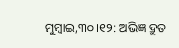ମୁମ୍ବାଇ,୩୦।୧୨: ଅଭିଜ୍ଞ ଦ୍ରୁତ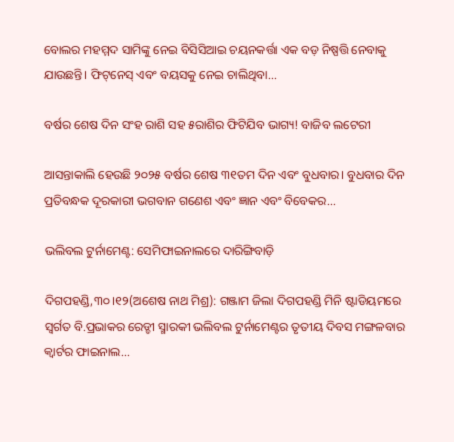ବୋଲର ମହମ୍ମଦ ସାମିଙ୍କୁ ନେଇ ବିସିସିଆଇ ଚୟନକର୍ତ୍ତା ଏକ ବଡ଼ ନିଷ୍ପତ୍ତି ନେବାକୁ ଯାଉଛନ୍ତି। ଫିଟ୍‌ନେସ୍‌ ଏବଂ ବୟସକୁ ନେଇ ଚାଲିଥିବା...

ବର୍ଷର ଶେଷ ଦିନ ସଂହ ରାଶି ସହ ୫ରାଶିର ଫିଟିଯିବ ଭାଗ୍ୟ! ବାଜିବ ଲଟେରୀ

ଆସନ୍ତାକାଲି ହେଉଛି ୨୦୨୫ ବର୍ଷର ଶେଷ ୩୧ତମ ଦିନ ଏବଂ ବୁଧବାର। ବୁଧବାର ଦିନ ପ୍ରତିବନ୍ଧକ ଦୂରକାରୀ ଭଗବାନ ଗଣେଶ ଏବଂ ଜ୍ଞାନ ଏବଂ ବିବେକର...

ଭଲିବଲ ଟୁର୍ନାମେଣ୍ଟ: ସେମିଫାଇନାଲରେ ଦାରିଙ୍ଗିବାଡ଼ି

ଦିଗପହଣ୍ଡି,୩୦।୧୨(ଅଶେଷ ନାଥ ମିଶ୍ର): ଗଞ୍ଜାମ ଜିଲା ଦିଗପହଣ୍ଡି ମିନି ଷ୍ଟାଡିୟମରେ ସ୍ବର୍ଗତ ବି.ପ୍ରଭାକର ରେଡ୍ଡୀ ସ୍ମାରକୀ ଭଲିବଲ ଟୁର୍ନାମେଣ୍ଟର ତୃତୀୟ ଦିବସ ମଙ୍ଗଳବାର କ୍ୱାର୍ଟର ଫାଇନାଲ...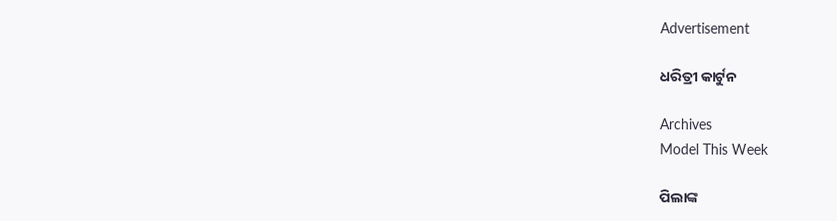Advertisement

ଧରିତ୍ରୀ କାର୍ଟୁନ

Archives
Model This Week

ପିଲାଙ୍କ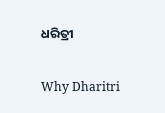ଧରିତ୍ରୀ

Why Dharitri